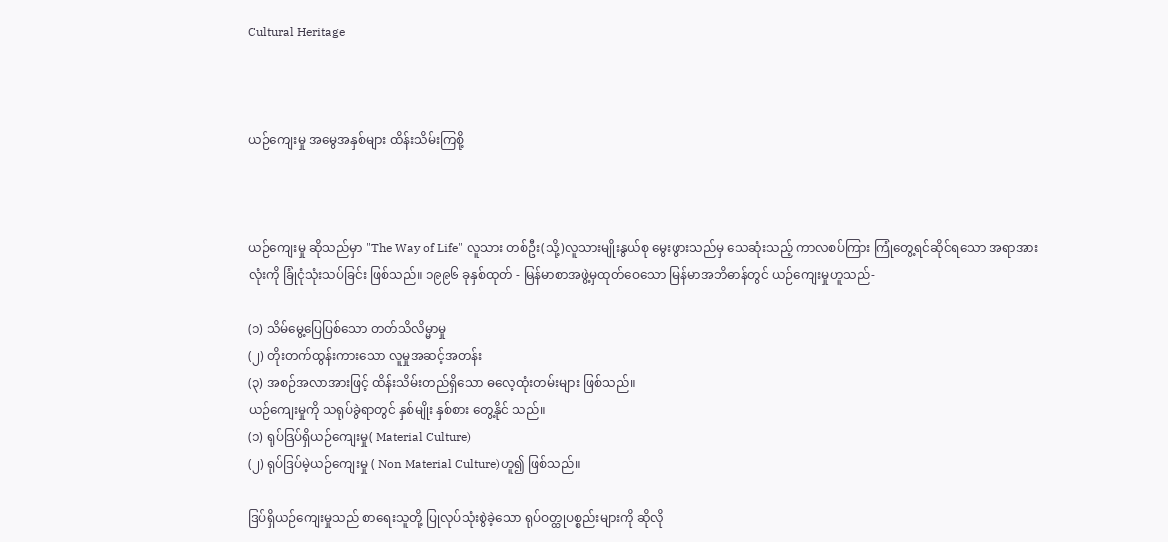Cultural Heritage



ယဉ်ကျေးမှု အမွေအနှစ်များ ထိန်းသိမ်းကြစို့



ယဉ်ကျေးမှု ဆိုသည်မှာ "The Way of Life" လူသား တစ်ဦး(သို့)လူသားမျိုးနွယ်စု မွေးဖွားသည်မှ သေဆုံးသည့် ကာလစပ်ကြား ကြုံတွေ့ရင်ဆိုင်ရသော အရာအားလုံးကို ခြုံငုံသုံးသပ်ခြင်း ဖြစ်သည်။ ၁၉၉၆ ခုနှစ်ထုတ် - မြန်မာစာအဖွဲ့မှထုတ်ဝေသော မြန်မာအဘိဓာန်တွင် ယဉ်ကျေးမှုဟူသည်-

(၁) သိမ်မွေ့ပြေပြစ်သော တတ်သိလိမ္မာမှု
(၂) တိုးတက်ထွန်းကားသော လူမှုအဆင့်အတန်း
(၃) အစဉ်အလာအားဖြင့် ထိန်းသိမ်းတည်ရှိသော ဓလေ့ထုံးတမ်းများ ဖြစ်သည်။
ယဉ်ကျေးမှုကို သရုပ်ခွဲရာတွင် နှစ်မျိုး နှစ်စား တွေ့နိုင် သည်။
(၁) ရုပ်ဒြပ်ရှိယဉ်ကျေးမှု( Material Culture)
(၂) ရုပ်ဒြပ်မဲ့ယဉ်ကျေးမှု ( Non Material Culture)ဟူ၍ ဖြစ်သည်။

ဒြပ်ရှိယဉ်ကျေးမှုသည် စာရေးသူတို့ ပြုလုပ်သုံးစွဲခဲ့သော ရုပ်ဝတ္ထုပစ္စည်းများကို ဆိုလို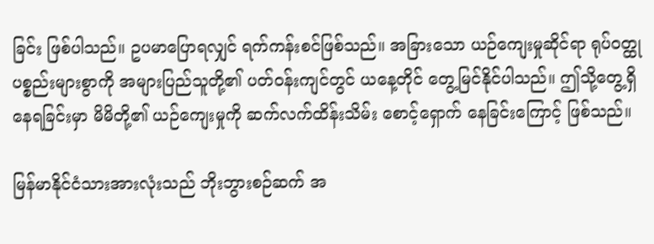ခြင်း ဖြစ်ပါသည်။ ဥပမာပြောရလျှင် ရက်ကန်းစင်ဖြစ်သည်။ အခြားသော ယဉ်ကျေးမှုဆိုင်ရာ ရုပ်ဝတ္ထုပစ္စည်းများစွာကို အများပြည်သူတို့၏ ပတ်ဝန်းကျင်တွင် ယနေ့တိုင် တွေ့မြင်နိုင်ပါသည်။ ဤသို့တွေ့ရှိ နေရခြင်းမှာ မိမိတို့၏ ယဉ်ကျေးမှုကို ဆက်လက်ထိန်းသိမ်း စောင့်ရှောက် နေခြင်းကြောင့် ဖြစ်သည်။

မြန်မာနိုင်ငံသားအားလုံးသည် ဘိုးဘွားစဉ်ဆက် အ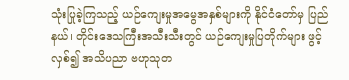သုံးပြုခဲ့ကြသည့် ယဉ်ကျေးမှုအမွေအနှစ်များကို နိုင်ငံတော်မှ ပြည်နယ်၊ တိုင်းဒေသကြီးအသီးသီးတွင် ယဉ်ကျေးမှုပြတိုက်များ ဖွင့်လှစ်၍ အသိပညာ ဗဟုသုတ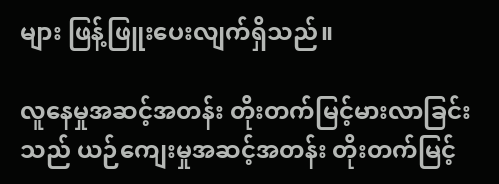များ ဖြန့်ဖြူးပေးလျက်ရှိသည်။

လူနေမှုအဆင့်အတန်း တိုးတက်မြင့်မားလာခြင်းသည် ယဉ်ကျေးမှုအဆင့်အတန်း တိုးတက်မြင့်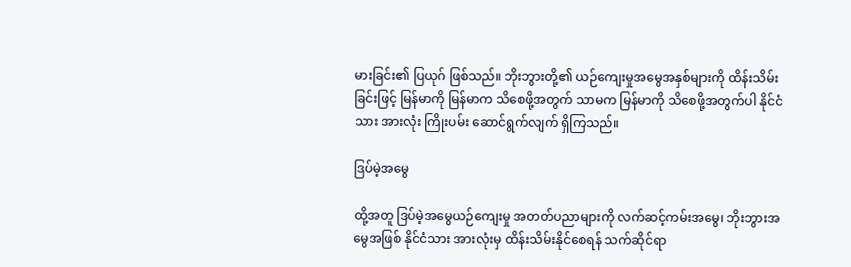မားခြင်း၏ ပြယုဂ် ဖြစ်သည်။ ဘိုးဘွားတို့၏ ယဉ်ကျေးမှုအမွေအနှစ်များကို ထိန်းသိမ်းခြင်းဖြင့် မြန်မာကို မြန်မာက သိစေဖို့အတွက် သာမက မြန်မာကို သိစေဖို့အတွက်ပါ နိုင်ငံသား အားလုံး ကြိုးပမ်း ဆောင်ရွက်လျက် ရှိကြသည်။

ဒြပ်မဲ့အမွေ

ထို့အတူ ဒြပ်မဲ့အမွေယဉ်ကျေးမှု အတတ်ပညာများကို လက်ဆင့်ကမ်းအမွေ၊ ဘိုးဘွားအမွေအဖြစ် နိုင်ငံသား အားလုံးမှ ထိန်းသိမ်းနိုင်စေရန် သက်ဆိုင်ရာ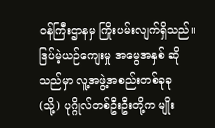ဝန်ကြီးဌာနမှ ကြိုးပမ်းလျက်ရှိသည်။ ဒြပ်မဲ့ယဉ်ကျေးမှု အမွေအနှစ် ဆိုသည်မှာ လူ့အဖွဲ့အစည်းတစ်ခုခု (သို့) ပုဂ္ဂိုလ်တစ်ဦးဦးတို့က မျိုး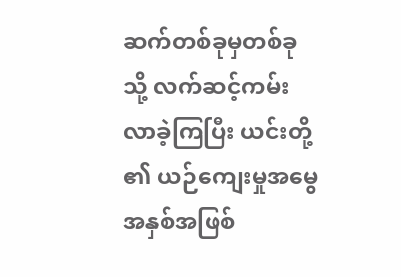ဆက်တစ်ခုမှတစ်ခုသို့ လက်ဆင့်ကမ်းလာခဲ့ကြပြီး ယင်းတို့ ၏ ယဉ်ကျေးမှုအမွေအနှစ်အဖြစ်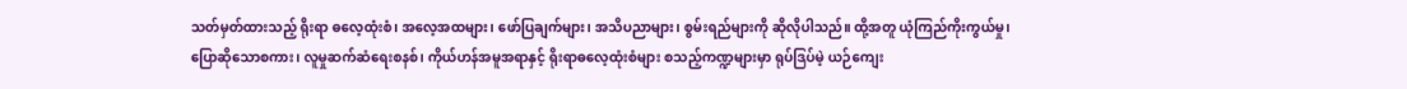သတ်မှတ်ထားသည့် ရိုးရာ ဓလေ့ထုံးစံ၊ အလေ့အထများ၊ ဖော်ပြချက်များ၊ အသိပညာများ၊ စွမ်းရည်များကို ဆိုလိုပါသည်။ ထို့အတူ ယုံကြည်ကိုးကွယ်မှု၊ ပြောဆိုသောစကား၊ လူမှုဆက်ဆံရေးစနစ်၊ ကိုယ်ဟန်အမူအရာနှင့် ရိုးရာဓလေ့ထုံးစံများ စသည့်ကဏ္ဍများမှာ ရုပ်ဒြပ်မဲ့ ယဉ်ကျေး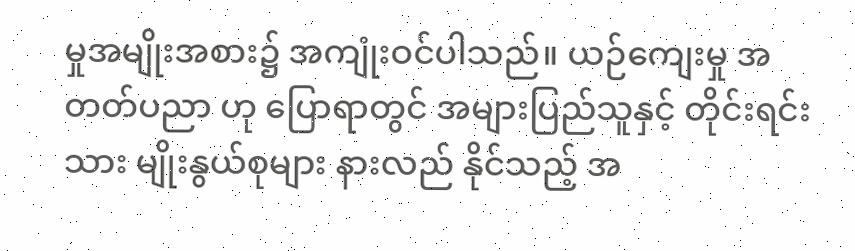မှုအမျိုးအစား၌ အကျုံးဝင်ပါသည်။ ယဉ်ကျေးမှု အတတ်ပညာ ဟု ပြောရာတွင် အများပြည်သူနှင့် တိုင်းရင်းသား မျိုးနွယ်စုများ နားလည် နိုင်သည့် အ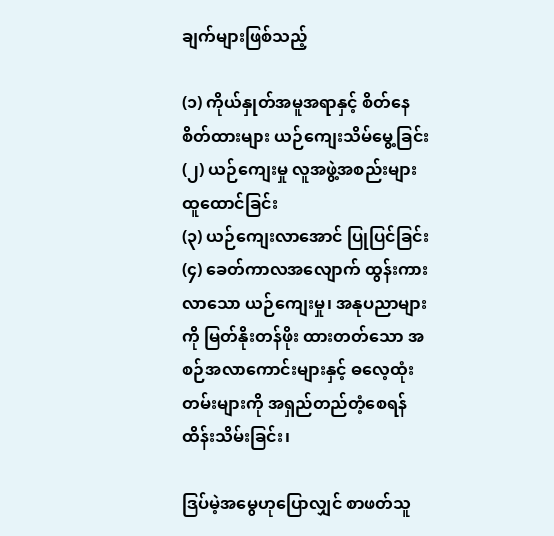ချက်များဖြစ်သည့်

(၁) ကိုယ်နှုတ်အမူအရာနှင့် စိတ်နေစိတ်ထားများ ယဉ်ကျေးသိမ်မွေ့ခြင်း
(၂) ယဉ်ကျေးမှု လူအဖွဲ့အစည်းများ ထူထောင်ခြင်း
(၃) ယဉ်ကျေးလာအောင် ပြုပြင်ခြင်း
(၄) ခေတ်ကာလအလျောက် ထွန်းကားလာသော ယဉ်ကျေးမှု၊ အနုပညာများကို မြတ်နိုးတန်ဖိုး ထားတတ်သော အစဉ်အလာကောင်းများနှင့် ဓလေ့ထုံးတမ်းများကို အရှည်တည်တံ့စေရန် ထိန်းသိမ်းခြင်း၊

ဒြပ်မဲ့အမွေဟုပြောလျှင် စာဖတ်သူ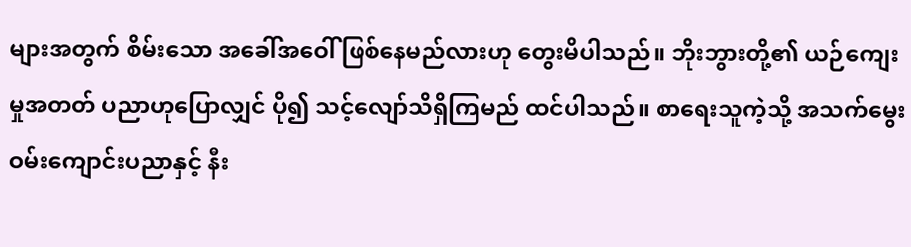များအတွက် စိမ်းသော အခေါ်အဝေါ် ဖြစ်နေမည်လားဟု တွေးမိပါသည်။ ဘိုးဘွားတို့၏ ယဉ်ကျေးမှုအတတ် ပညာဟုပြောလျှင် ပို၍ သင့်လျော်သိရှိကြမည် ထင်ပါသည်။ စာရေးသူကဲ့သို့ အသက်မွေးဝမ်းကျောင်းပညာနှင့် နီး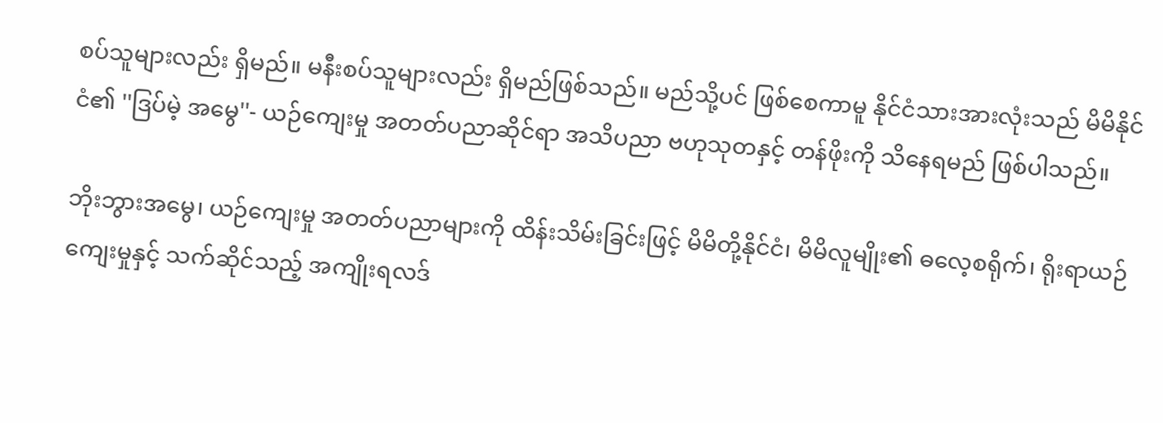စပ်သူများလည်း ရှိမည်။ မနီးစပ်သူများလည်း ရှိမည်ဖြစ်သည်။ မည်သို့ပင် ဖြစ်စေကာမူ နိုင်ငံသားအားလုံးသည် မိမိနိုင်ငံ၏ ''ဒြပ်မဲ့ အမွေ''- ယဉ်ကျေးမှု အတတ်ပညာဆိုင်ရာ အသိပညာ ဗဟုသုတနှင့် တန်ဖိုးကို သိနေရမည် ဖြစ်ပါသည်။

ဘိုးဘွားအမွေ၊ ယဉ်ကျေးမှု အတတ်ပညာများကို ထိန်းသိမ်းခြင်းဖြင့် မိမိတို့နိုင်ငံ၊ မိမိလူမျိုး၏ ဓလေ့စရိုက်၊ ရိုးရာယဉ်ကျေးမှုနှင့် သက်ဆိုင်သည့် အကျိုးရလဒ်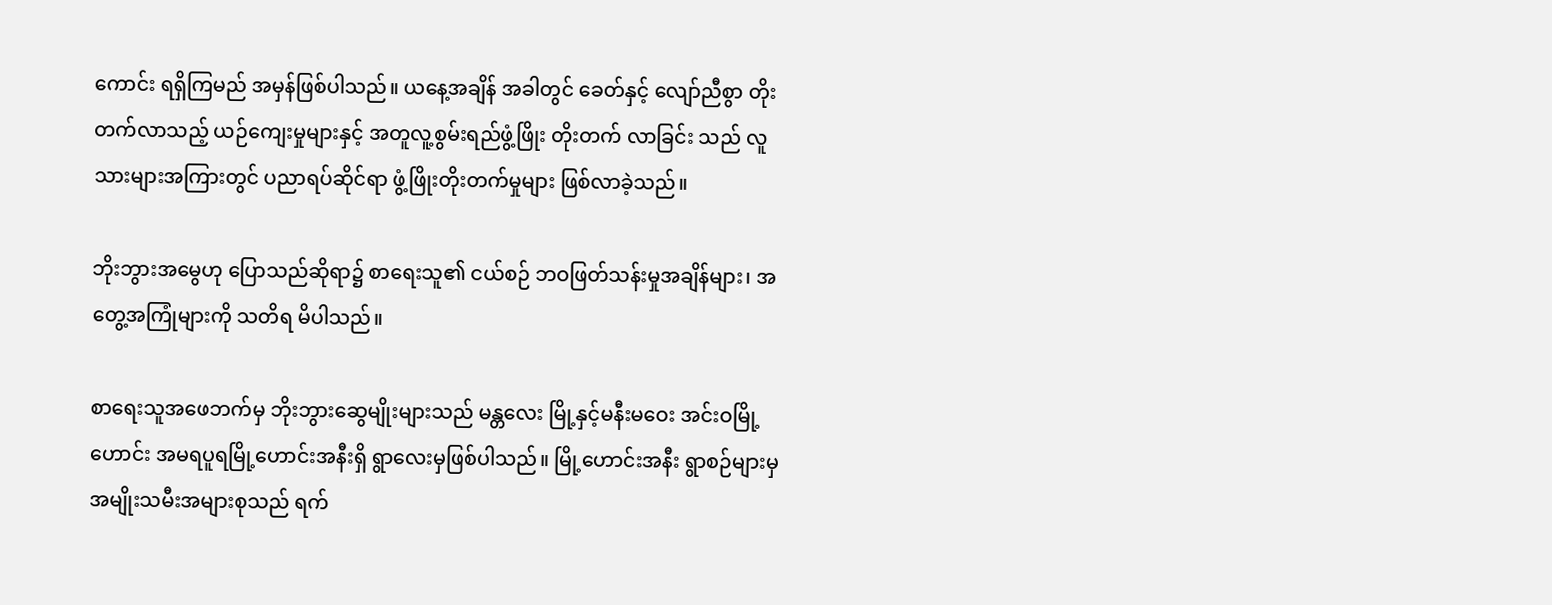ကောင်း ရရှိကြမည် အမှန်ဖြစ်ပါသည်။ ယနေ့အချိန် အခါတွင် ခေတ်နှင့် လျော်ညီစွာ တိုးတက်လာသည့် ယဉ်ကျေးမှုများနှင့် အတူလူ့စွမ်းရည်ဖွံ့ဖြိုး တိုးတက် လာခြင်း သည် လူသားများအကြားတွင် ပညာရပ်ဆိုင်ရာ ဖွံ့ဖြိုးတိုးတက်မှုများ ဖြစ်လာခဲ့သည်။

ဘိုးဘွားအမွေဟု ပြောသည်ဆိုရာ၌ စာရေးသူ၏ ငယ်စဉ် ဘဝဖြတ်သန်းမှုအချိန်များ၊ အတွေ့အကြုံများကို သတိရ မိပါသည်။

စာရေးသူအဖေဘက်မှ ဘိုးဘွားဆွေမျိုးများသည် မန္တလေး မြို့နှင့်မနီးမဝေး အင်းဝမြို့ဟောင်း အမရပူရမြို့ဟောင်းအနီးရှိ ရွာလေးမှဖြစ်ပါသည်။ မြို့ဟောင်းအနီး ရွာစဉ်များမှ အမျိုးသမီးအများစုသည် ရက်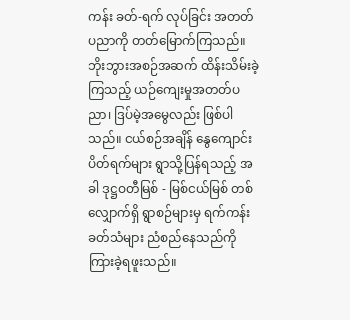ကန်း ခတ်-ရက် လုပ်ခြင်း အတတ်ပညာကို တတ်မြောက်ကြသည်။ ဘိုးဘွားအစဉ်အဆက် ထိန်းသိမ်းခဲ့ကြသည့် ယဉ်ကျေးမှုအတတ်ပညာ၊ ဒြပ်မဲ့အမွေလည်း ဖြစ်ပါသည်။ ငယ်စဉ်အချိန် နွေကျောင်းပိတ်ရက်များ ရွာသို့ပြန်ရသည့် အခါ ဒုဋ္ဌဝတီမြစ် - မြစ်ငယ်မြစ် တစ်လျှောက်ရှိ ရွာစဉ်များမှ ရက်ကန်း ခတ်သံများ ညံစည်နေသည်ကို ကြားခဲ့ရဖူးသည်။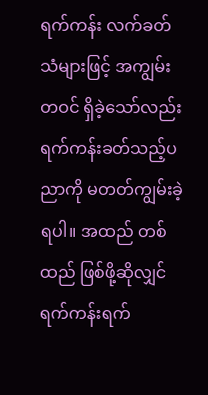ရက်ကန်း လက်ခတ်သံများဖြင့် အကျွမ်းတဝင် ရှိခဲ့သော်လည်း ရက်ကန်းခတ်သည့်ပညာကို မတတ်ကျွမ်းခဲ့ရပါ။ အထည် တစ်ထည် ဖြစ်ဖို့ဆိုလျှင် ရက်ကန်းရက်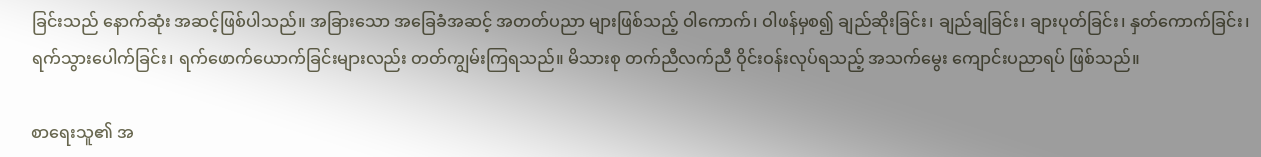ခြင်းသည် နောက်ဆုံး အဆင့်ဖြစ်ပါသည်။ အခြားသော အခြေခံအဆင့် အတတ်ပညာ များဖြစ်သည့် ဝါကောက်၊ ဝါဖန်မှစ၍ ချည်ဆိုးခြင်း၊ ချည်ချခြင်း၊ ချားပုတ်ခြင်း၊ နှတ်ကောက်ခြင်း၊ ရက်သွားပေါက်ခြင်း၊ ရက်ဖောက်ယောက်ခြင်းများလည်း တတ်ကျွမ်းကြရသည်။ မိသားစု တက်ညီလက်ညီ ဝိုင်းဝန်းလုပ်ရသည့် အသက်မွေး ကျောင်းပညာရပ် ဖြစ်သည်။

စာရေးသူ၏ အ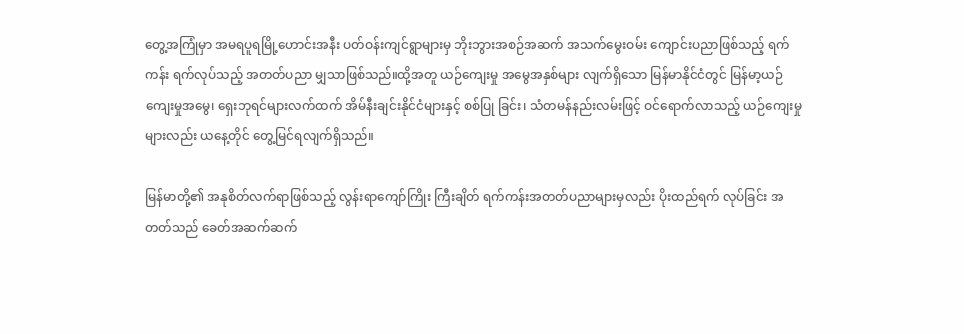တွေ့အကြုံမှာ အမရပူရမြို့ဟောင်းအနီး ပတ်ဝန်းကျင်ရွာများမှ ဘိုးဘွားအစဉ်အဆက် အသက်မွေးဝမ်း ကျောင်းပညာဖြစ်သည့် ရက်ကန်း ရက်လုပ်သည့် အတတ်ပညာ မျှသာဖြစ်သည်။ထို့အတူ ယဉ်ကျေးမှု အမွေအနှစ်များ လျက်ရှိသော မြန်မာနိုင်ငံတွင် မြန်မာ့ယဉ်ကျေးမှုအမွေ၊ ရှေးဘုရင်များလက်ထက် အိမ်နီးချင်းနိုင်ငံများနှင့် စစ်ပြု ခြင်း၊ သံတမန်နည်းလမ်းဖြင့် ဝင်ရောက်လာသည့် ယဉ်ကျေးမှုများလည်း ယနေ့တိုင် တွေ့မြင်ရလျက်ရှိသည်။

မြန်မာတို့၏ အနုစိတ်လက်ရာဖြစ်သည့် လွန်းရာကျော်ကြိုး ကြီးချိတ် ရက်ကန်းအတတ်ပညာများမှလည်း ပိုးထည်ရက် လုပ်ခြင်း အတတ်သည် ခေတ်အဆက်ဆက်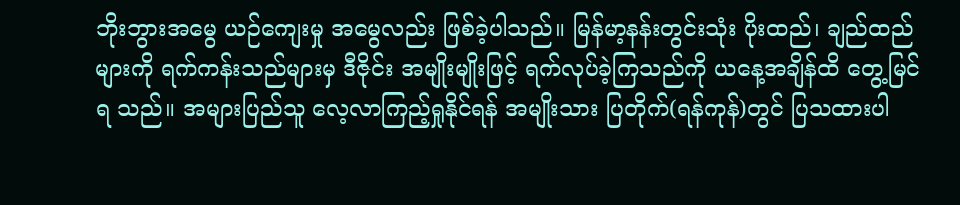ဘိုးဘွားအမွေ ယဉ်ကျေးမှု အမွေလည်း ဖြစ်ခဲ့ပါသည်။ မြန်မာ့နန်းတွင်းသုံး ပိုးထည်၊ ချည်ထည်များကို ရက်ကန်းသည်များမှ ဒီဇိုင်း အမျိုးမျိုးဖြင့် ရက်လုပ်ခဲ့ကြသည်ကို ယနေ့အချိန်ထိ တွေ့မြင်ရ သည်။ အများပြည်သူ လေ့လာကြည့်ရှုနိုင်ရန် အမျိုးသား ပြတိုက်(ရန်ကုန်)တွင် ပြသထားပါ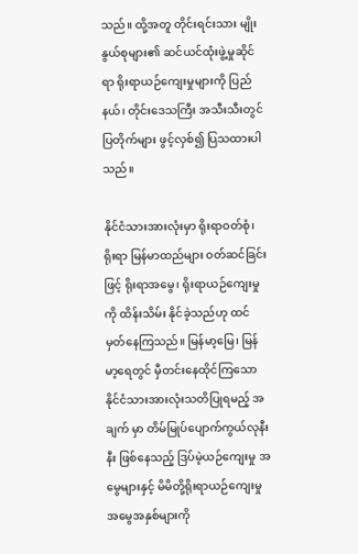သည်။ ထို့အတူ တိုင်းရင်းသား မျိုးနွယ်စုများ၏ ဆင်ယင်ထုံးဖွဲ့မှုဆိုင်ရာ ရိုးရာယဉ်ကျေးမှုများကို ပြည်နယ်၊ တိုင်းဒေသကြီး အသီးသီးတွင်ပြတိုက်များ ဖွင့်လှစ်၍ ပြသထားပါသည်။

နိုင်ငံသားအားလုံးမှာ ရိုးရာဝတ်စုံ၊ ရိုးရာ မြန်မာထည်များ ဝတ်ဆင်ခြင်းဖြင့် ရိုးရာအမွေ၊ ရိုးရာယဉ်ကျေးမှုကို ထိန်းသိမ်း နိုင်ခဲ့သည်ဟု ထင်မှတ်နေကြသည်။ မြန်မာ့မြေ၊ မြန်မာ့ရေတွင် မှီတင်းနေထိုင်ကြသော နိုင်ငံသားအားလုံးသတိပြုရမည့် အချက် မှာ တိမ်မြုပ်ပျောက်ကွယ်လုနီးနီး ဖြစ်နေသည့် ဒြပ်မဲ့ယဉ်ကျေးမှု အမွေများနှင့် မိမိတို့ရိုးရာယဉ်ကျေးမှု အမွေအနှစ်များကို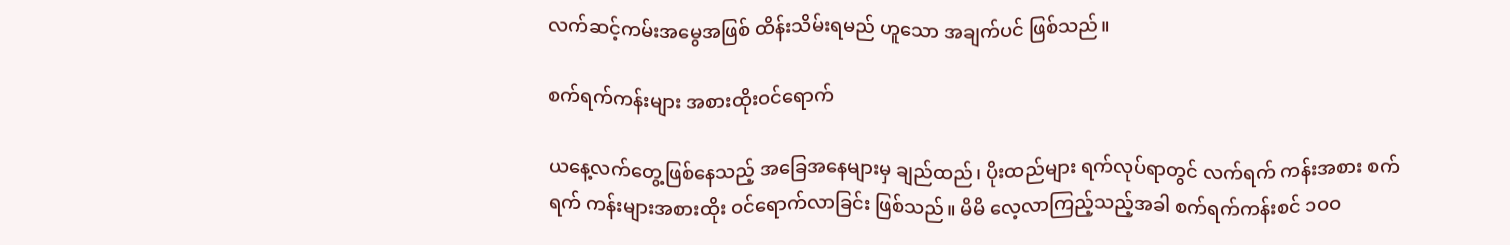လက်ဆင့်ကမ်းအမွေအဖြစ် ထိန်းသိမ်းရမည် ဟူသော အချက်ပင် ဖြစ်သည်။

စက်ရက်ကန်းများ အစားထိုးဝင်ရောက်

ယနေ့လက်တွေ့ဖြစ်နေသည့် အခြေအနေများမှ ချည်ထည်၊ ပိုးထည်များ ရက်လုပ်ရာတွင် လက်ရက် ကန်းအစား စက်ရက် ကန်းများအစားထိုး ဝင်ရောက်လာခြင်း ဖြစ်သည်။ မိမိ လေ့လာကြည့်သည့်အခါ စက်ရက်ကန်းစင် ၁ဝဝ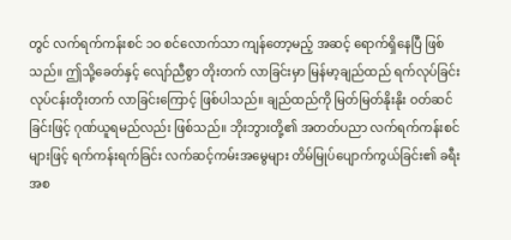တွင် လက်ရက်ကန်းစင် ၁ဝ စင်လောက်သာ ကျန်တော့မည့် အဆင့် ရောက်ရှိနေပြီ ဖြစ်သည်။ ဤသို့ခေတ်နှင့် လျော်ညီစွာ တိုးတက် လာခြင်းမှာ မြန်မာ့ချည်ထည် ရက်လုပ်ခြင်း လုပ်ငန်းတိုးတက် လာခြင်းကြောင့် ဖြစ်ပါသည်။ ချည်ထည်ကို မြတ်မြတ်နိုးနိုး ဝတ်ဆင်ခြင်းဖြင့် ဂုဏ်ယူရမည်လည်း ဖြစ်သည်။ ဘိုးဘွားတို့၏ အတတ်ပညာ လက်ရက်ကန်းစင်များဖြင့် ရက်ကန်းရက်ခြင်း လက်ဆင့်ကမ်းအမွေများ တိမ်မြုပ်ပျောက်ကွယ်ခြင်း၏ ခရီးအစ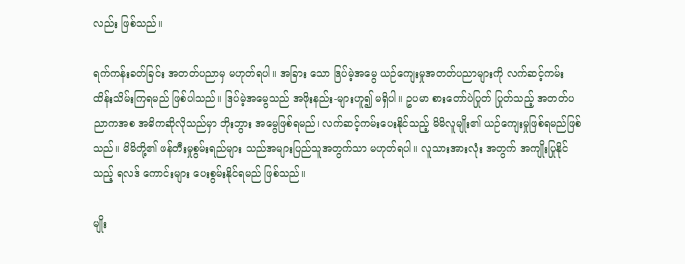လည်း ဖြစ်သည်။

ရက်ကန်းခတ်ခြင်း အတတ်ပညာမှ မဟုတ်ရပါ။ အခြား သော ဒြပ်မဲ့အမွေ ယဉ်ကျေးမှုအတတ်ပညာများကို လက်ဆင့်ကမ်းထိန်းသိမ်းကြရမည် ဖြစ်ပါသည်။ ဒြပ်မဲ့အမွေသည် အဖိုးနည်း-များဟူ၍ မရှိပါ။ ဥပမာ စားတော်ပဲပြုတ် ပြုတ်သည့် အတတ်ပညာကအစ အဓိကဆိုလိုသည်မှာ ဘိုးဘွား အမွေဖြစ်ရမည်၊ လက်ဆင့်ကမ်းပေးနိုင်သည့် မိမိလူမျိုး၏ ယဉ်ကျေးမှုဖြစ်ရမည်ဖြစ်သည်။ မိမိတို့၏ ဖန်တီးမှုစွမ်းရည်များ သည်အများပြည်သူအတွက်သာ မဟုတ်ရပါ။ လူသားအားလုံး အတွက် အကျိုးပြုနိုင်သည့် ရလဒ် ကောင်းများ ပေးစွမ်းနိုင်ရမည် ဖြစ်သည်။

မျိုး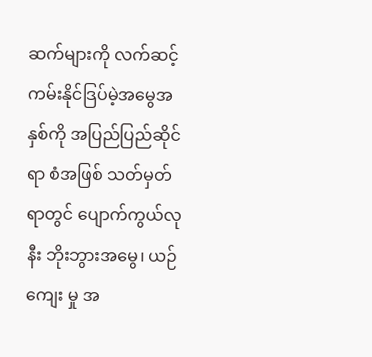ဆက်များကို လက်ဆင့်ကမ်းနိုင်ဒြပ်မဲ့အမွေအနှစ်ကို အပြည်ပြည်ဆိုင်ရာ စံအဖြစ် သတ်မှတ်ရာတွင် ပျောက်ကွယ်လုနီး ဘိုးဘွားအမွေ၊ ယဉ်ကျေး မှု အ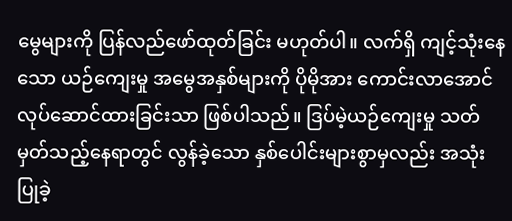မွေများကို ပြန်လည်ဖော်ထုတ်ခြင်း မဟုတ်ပါ။ လက်ရှိ ကျင့်သုံးနေသော ယဉ်ကျေးမှု အမွေအနှစ်များကို ပိုမိုအား ကောင်းလာအောင် လုပ်ဆောင်ထားခြင်းသာ ဖြစ်ပါသည်။ ဒြပ်မဲ့ယဉ်ကျေးမှု သတ်မှတ်သည့်နေရာတွင် လွန်ခဲ့သော နှစ်ပေါင်းများစွာမှလည်း အသုံးပြုခဲ့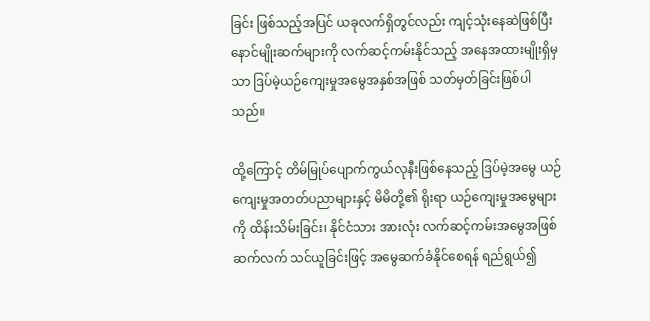ခြင်း ဖြစ်သည့်အပြင် ယခုလက်ရှိတွင်လည်း ကျင့်သုံးနေဆဲဖြစ်ပြီး နောင်မျိုးဆက်များကို လက်ဆင့်ကမ်းနိုင်သည့် အနေအထားမျိုးရှိမှသာ ဒြပ်မဲ့ယဉ်ကျေးမှုအမွေအနှစ်အဖြစ် သတ်မှတ်ခြင်းဖြစ်ပါသည်။

ထို့ကြောင့် တိမ်မြုပ်ပျောက်ကွယ်လုနီးဖြစ်နေသည့် ဒြပ်မဲ့အမွေ ယဉ်ကျေးမှုအတတ်ပညာများနှင့် မိမိတို့၏ ရိုးရာ ယဉ်ကျေးမှုအမွေများကို ထိန်းသိမ်းခြင်း၊ နိုင်ငံသား အားလုံး လက်ဆင့်ကမ်းအမွေအဖြစ် ဆက်လက် သင်ယူခြင်းဖြင့် အမွေဆက်ခံနိုင်စေရန် ရည်ရွယ်၍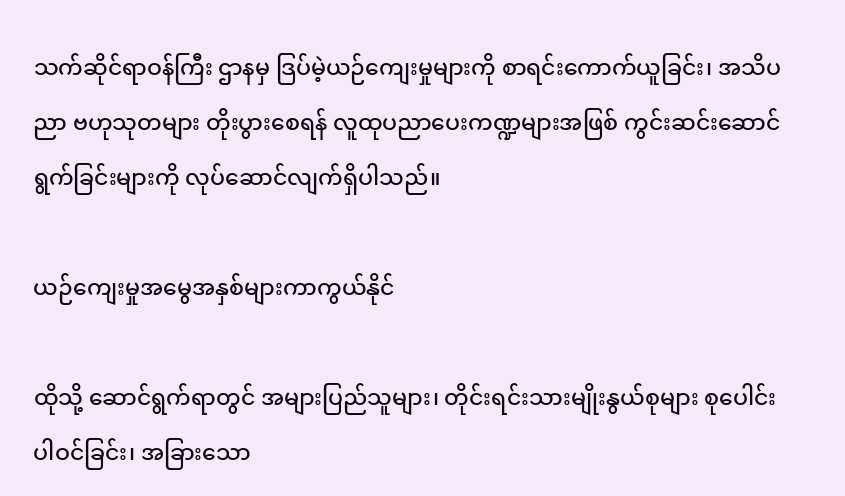သက်ဆိုင်ရာဝန်ကြီး ဌာနမှ ဒြပ်မဲ့ယဉ်ကျေးမှုများကို စာရင်းကောက်ယူခြင်း၊ အသိပညာ ဗဟုသုတများ တိုးပွားစေရန် လူထုပညာပေးကဏ္ဍများအဖြစ် ကွင်းဆင်းဆောင်ရွက်ခြင်းများကို လုပ်ဆောင်လျက်ရှိပါသည်။

ယဉ်ကျေးမှုအမွေအနှစ်များကာကွယ်နိုင်

ထိုသို့ ဆောင်ရွက်ရာတွင် အများပြည်သူများ၊ တိုင်းရင်းသားမျိုးနွယ်စုများ စုပေါင်းပါဝင်ခြင်း၊ အခြားသော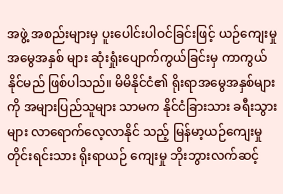အဖွဲ့ အစည်းများမှ ပူးပေါင်းပါဝင်ခြင်းဖြင့် ယဉ်ကျေးမှုအမွေအနှစ် များ ဆုံးရှုံးပျောက်ကွယ်ခြင်းမှ ကာကွယ်နိုင်မည် ဖြစ်ပါသည်။ မိမိနိုင်ငံ၏ ရိုးရာအမွေအနှစ်များကို အများပြည်သူများ သာမက နိုင်ငံခြားသား ခရီးသွားများ လာရောက်လေ့လာနိုင် သည့် မြန်မာ့ယဉ်ကျေးမှု တိုင်းရင်းသား ရိုးရာယဉ် ကျေးမှု ဘိုးဘွားလက်ဆင့်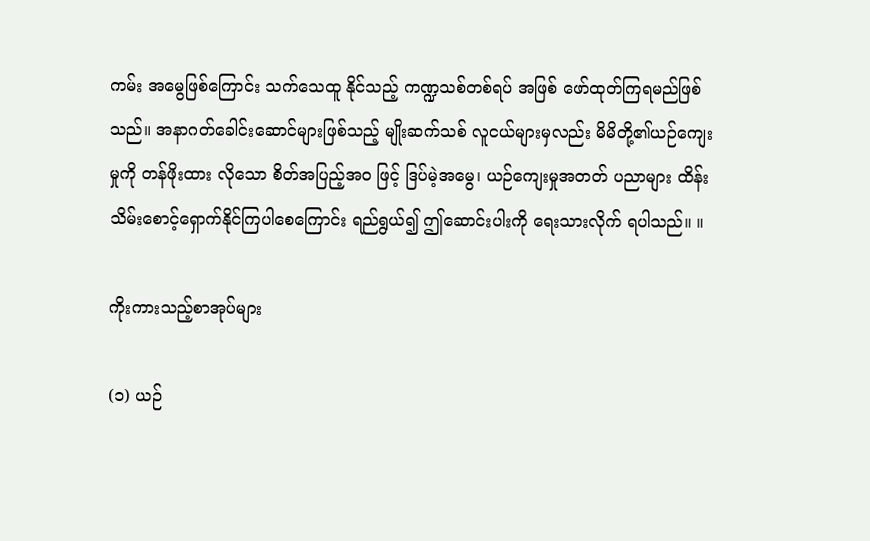ကမ်း အမွေဖြစ်ကြောင်း သက်သေထူ နိုင်သည့် ကဏ္ဍသစ်တစ်ရပ် အဖြစ် ဖော်ထုတ်ကြရမည်ဖြစ်သည်။ အနာဂတ်ခေါင်းဆောင်များဖြစ်သည့် မျိုးဆက်သစ် လူငယ်များမှလည်း မိမိတို့၏ယဉ်ကျေးမှုကို တန်ဖိုးထား လိုသော စိတ်အပြည့်အဝ ဖြင့် ဒြပ်မဲ့အမွေ၊ ယဉ်ကျေးမှုအတတ် ပညာများ ထိန်းသိမ်းစောင့်ရှောက်နိုင်ကြပါစေကြောင်း ရည်ရွယ်၍ ဤဆောင်းပါးကို ရေးသားလိုက် ရပါသည်။ ။

ကိုးကားသည့်စာအုပ်များ

(၁) ယဉ်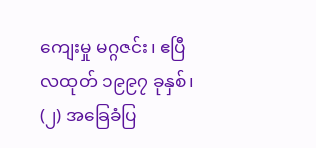ကျေးမှု မဂ္ဂဇင်း၊ ဧပြီလထုတ် ၁၉၉၇ ခုနှစ်၊
(၂) အခြေခံပြ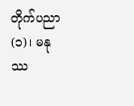တိုက်ပညာ(၁)၊ မနုဿ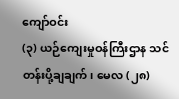ကျော်ဝင်း
(၃) ယဉ်ကျေးမှုဝန်ကြီးဌာန သင်တန်းပို့ချချက်၊ မေလ (၂၈)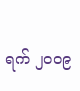ရက် ၂ဝဝ၉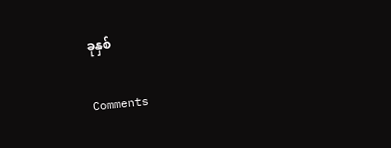ခုနှစ်

Comments